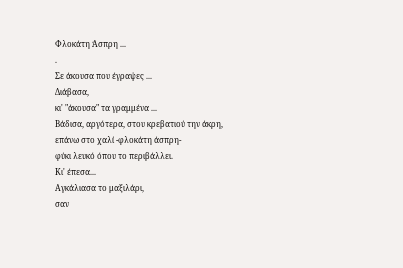Φλοκάτη Άσπρη ...
.
Σε άκουσα που έγραψες ...
Διάβασα,
κι' "άκουσα" τα γραμμένα ...
Βάδισα, αργότερα, στου κρεβατιού την άκρη,
επάνω στο χαλί -φλοκάτη άσπρη-
φύκι λευκό όπου το περιβάλλει.
Κι' έπεσα...
Αγκάλιασα το μαξιλάρι,
σαν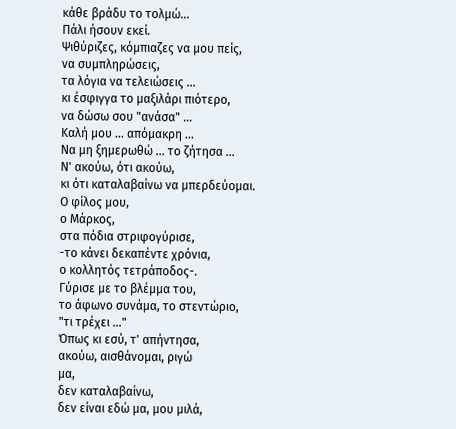κάθε βράδυ το τολμώ...
Πάλι ήσουν εκεί.
Ψιθύριζες, κόμπιαζες να μου πείς,
να συμπληρώσεις,
τα λόγια να τελειώσεις ...
κι έσφιγγα το μαξιλάρι πιότερο,
να δώσω σου "ανάσα" ...
Καλή μου ... απόμακρη ...
Να μη ξημερωθώ ... το ζήτησα ...
Ν' ακούω, ότι ακούω,
κι ότι καταλαβαίνω να μπερδεύομαι.
Ο φίλος μου,
ο Μάρκος,
στα πόδια στριφογύρισε,
-το κάνει δεκαπέντε χρόνια,
ο κολλητός τετράποδος-.
Γύρισε με το βλέμμα του,
το άφωνο συνάμα, το στεντώριο,
"τι τρέχει ..."
Όπως κι εσύ, τ' απήντησα,
ακούω, αισθάνομαι, ριγώ
μα,
δεν καταλαβαίνω,
δεν είναι εδώ μα, μου μιλά,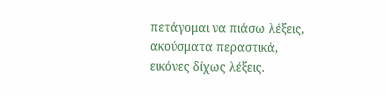πετάγομαι να πιάσω λέξεις,
ακούσματα περαστικά,
εικόνες δίχως λέξεις.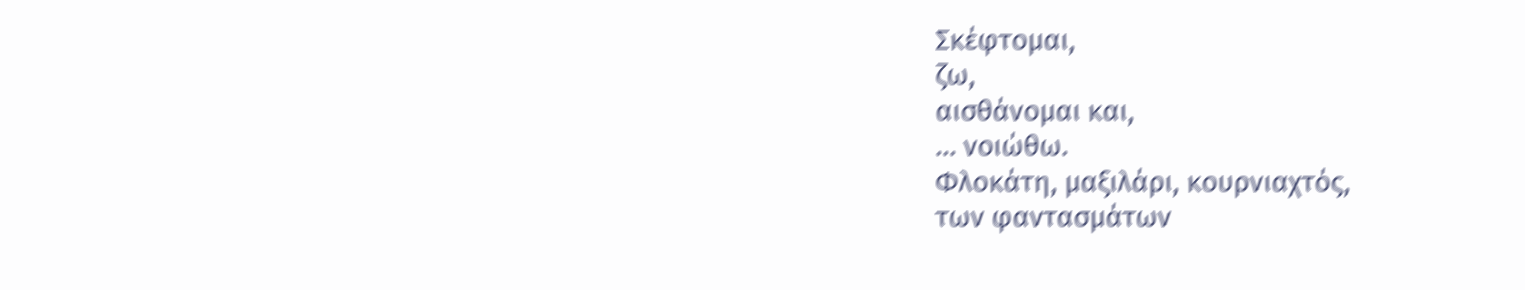Σκέφτομαι,
ζω,
αισθάνομαι και,
... νοιώθω.
Φλοκάτη, μαξιλάρι, κουρνιαχτός,
των φαντασμάτων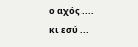ο αχός ....
κι εσύ ...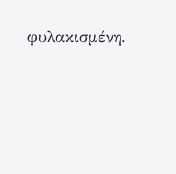φυλακισμένη.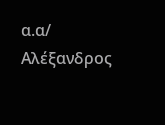α.α/ Αλέξανδρος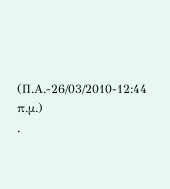(Π.Α.-26/03/2010-12:44 π.μ.)
.